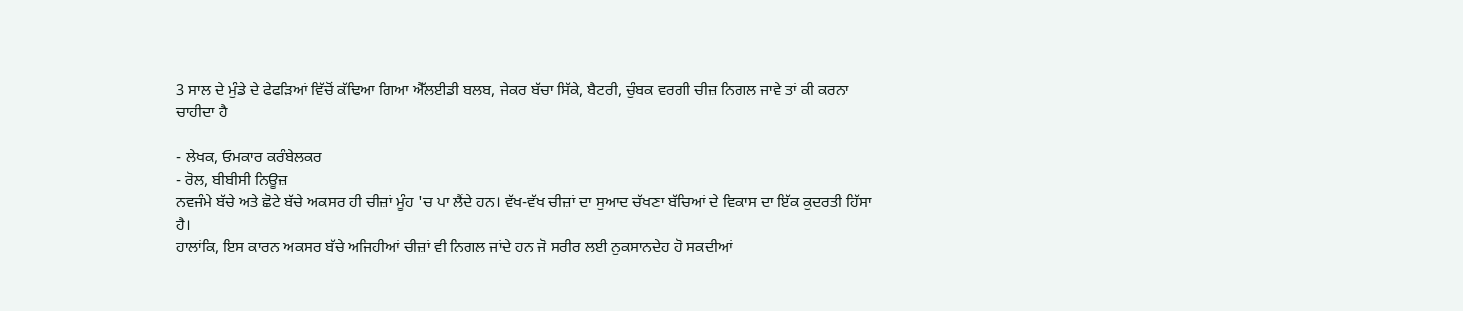3 ਸਾਲ ਦੇ ਮੁੰਡੇ ਦੇ ਫੇਫੜਿਆਂ ਵਿੱਚੋਂ ਕੱਢਿਆ ਗਿਆ ਐੱਲਈਡੀ ਬਲਬ, ਜੇਕਰ ਬੱਚਾ ਸਿੱਕੇ, ਬੈਟਰੀ, ਚੁੰਬਕ ਵਰਗੀ ਚੀਜ਼ ਨਿਗਲ ਜਾਵੇ ਤਾਂ ਕੀ ਕਰਨਾ ਚਾਹੀਦਾ ਹੈ

- ਲੇਖਕ, ਓਮਕਾਰ ਕਰੰਬੇਲਕਰ
- ਰੋਲ, ਬੀਬੀਸੀ ਨਿਊਜ਼
ਨਵਜੰਮੇ ਬੱਚੇ ਅਤੇ ਛੋਟੇ ਬੱਚੇ ਅਕਸਰ ਹੀ ਚੀਜ਼ਾਂ ਮੂੰਹ 'ਚ ਪਾ ਲੈਂਦੇ ਹਨ। ਵੱਖ-ਵੱਖ ਚੀਜ਼ਾਂ ਦਾ ਸੁਆਦ ਚੱਖਣਾ ਬੱਚਿਆਂ ਦੇ ਵਿਕਾਸ ਦਾ ਇੱਕ ਕੁਦਰਤੀ ਹਿੱਸਾ ਹੈ।
ਹਾਲਾਂਕਿ, ਇਸ ਕਾਰਨ ਅਕਸਰ ਬੱਚੇ ਅਜਿਹੀਆਂ ਚੀਜ਼ਾਂ ਵੀ ਨਿਗਲ ਜਾਂਦੇ ਹਨ ਜੋ ਸਰੀਰ ਲਈ ਨੁਕਸਾਨਦੇਹ ਹੋ ਸਕਦੀਆਂ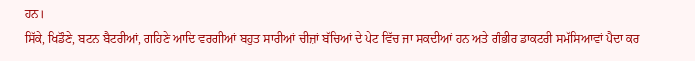ਹਨ।
ਸਿੱਕੇ, ਖਿਡੌਣੇ, ਬਟਨ ਬੈਟਰੀਆਂ, ਗਹਿਣੇ ਆਦਿ ਵਰਗੀਆਂ ਬਹੁਤ ਸਾਰੀਆਂ ਚੀਜ਼ਾਂ ਬੱਚਿਆਂ ਦੇ ਪੇਟ ਵਿੱਚ ਜਾ ਸਕਦੀਆਂ ਹਨ ਅਤੇ ਗੰਭੀਰ ਡਾਕਟਰੀ ਸਮੱਸਿਆਵਾਂ ਪੈਦਾ ਕਰ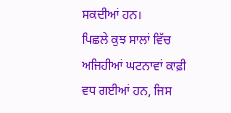ਸਕਦੀਆਂ ਹਨ।
ਪਿਛਲੇ ਕੁਝ ਸਾਲਾਂ ਵਿੱਚ ਅਜਿਹੀਆਂ ਘਟਨਾਵਾਂ ਕਾਫ਼ੀ ਵਧ ਗਈਆਂ ਹਨ, ਜਿਸ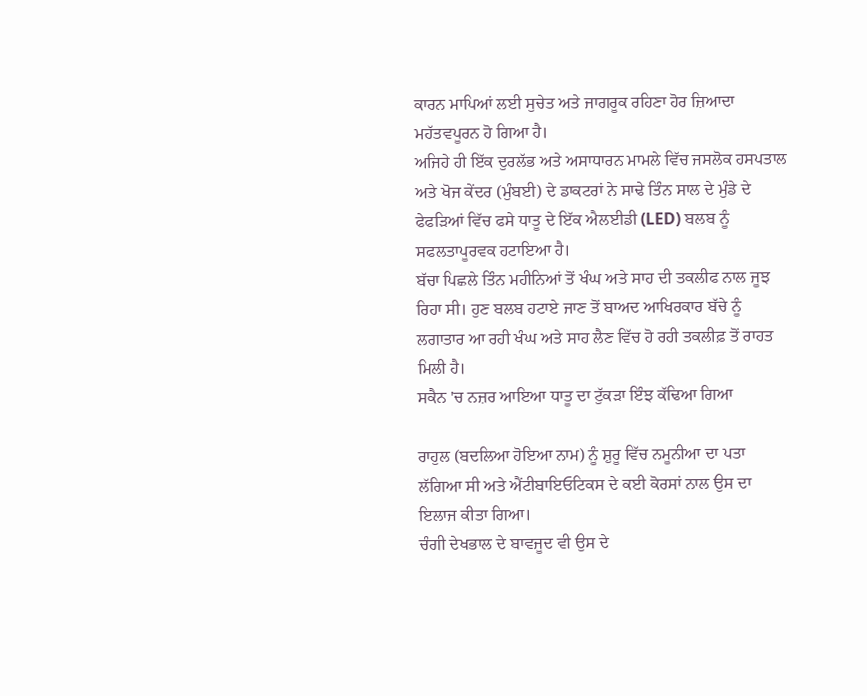ਕਾਰਨ ਮਾਪਿਆਂ ਲਈ ਸੁਚੇਤ ਅਤੇ ਜਾਗਰੂਕ ਰਹਿਣਾ ਹੋਰ ਜ਼ਿਆਦਾ ਮਹੱਤਵਪੂਰਨ ਹੋ ਗਿਆ ਹੈ।
ਅਜਿਹੇ ਹੀ ਇੱਕ ਦੁਰਲੱਭ ਅਤੇ ਅਸਾਧਾਰਨ ਮਾਮਲੇ ਵਿੱਚ ਜਸਲੋਕ ਹਸਪਤਾਲ ਅਤੇ ਖੋਜ ਕੇਂਦਰ (ਮੁੰਬਈ) ਦੇ ਡਾਕਟਰਾਂ ਨੇ ਸਾਢੇ ਤਿੰਨ ਸਾਲ ਦੇ ਮੁੰਡੇ ਦੇ ਫੇਫੜਿਆਂ ਵਿੱਚ ਫਸੇ ਧਾਤੂ ਦੇ ਇੱਕ ਐਲਈਡੀ (LED) ਬਲਬ ਨੂੰ ਸਫਲਤਾਪੂਰਵਕ ਹਟਾਇਆ ਹੈ।
ਬੱਚਾ ਪਿਛਲੇ ਤਿੰਨ ਮਹੀਨਿਆਂ ਤੋਂ ਖੰਘ ਅਤੇ ਸਾਹ ਦੀ ਤਕਲੀਫ ਨਾਲ ਜੂਝ ਰਿਹਾ ਸੀ। ਹੁਣ ਬਲਬ ਹਟਾਏ ਜਾਣ ਤੋਂ ਬਾਅਦ ਆਖਿਰਕਾਰ ਬੱਚੇ ਨੂੰ ਲਗਾਤਾਰ ਆ ਰਹੀ ਖੰਘ ਅਤੇ ਸਾਹ ਲੈਣ ਵਿੱਚ ਹੋ ਰਹੀ ਤਕਲੀਫ਼ ਤੋਂ ਰਾਹਤ ਮਿਲੀ ਹੈ।
ਸਕੈਨ 'ਚ ਨਜ਼ਰ ਆਇਆ ਧਾਤੂ ਦਾ ਟੁੱਕੜਾ ਇੰਝ ਕੱਢਿਆ ਗਿਆ

ਰਾਹੁਲ (ਬਦਲਿਆ ਹੋਇਆ ਨਾਮ) ਨੂੰ ਸ਼ੁਰੂ ਵਿੱਚ ਨਮੂਨੀਆ ਦਾ ਪਤਾ ਲੱਗਿਆ ਸੀ ਅਤੇ ਐਂਟੀਬਾਇਓਟਿਕਸ ਦੇ ਕਈ ਕੋਰਸਾਂ ਨਾਲ ਉਸ ਦਾ ਇਲਾਜ ਕੀਤਾ ਗਿਆ।
ਚੰਗੀ ਦੇਖਭਾਲ ਦੇ ਬਾਵਜੂਦ ਵੀ ਉਸ ਦੇ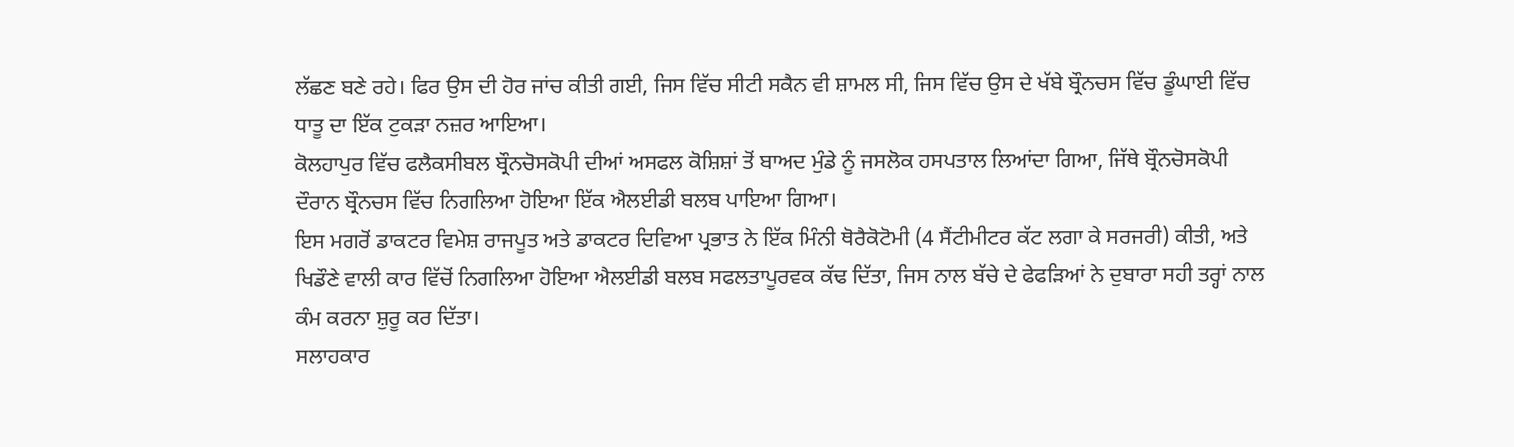ਲੱਛਣ ਬਣੇ ਰਹੇ। ਫਿਰ ਉਸ ਦੀ ਹੋਰ ਜਾਂਚ ਕੀਤੀ ਗਈ, ਜਿਸ ਵਿੱਚ ਸੀਟੀ ਸਕੈਨ ਵੀ ਸ਼ਾਮਲ ਸੀ, ਜਿਸ ਵਿੱਚ ਉਸ ਦੇ ਖੱਬੇ ਬ੍ਰੌਨਚਸ ਵਿੱਚ ਡੂੰਘਾਈ ਵਿੱਚ ਧਾਤੂ ਦਾ ਇੱਕ ਟੁਕੜਾ ਨਜ਼ਰ ਆਇਆ।
ਕੋਲਹਾਪੁਰ ਵਿੱਚ ਫਲੈਕਸੀਬਲ ਬ੍ਰੌਨਚੋਸਕੋਪੀ ਦੀਆਂ ਅਸਫਲ ਕੋਸ਼ਿਸ਼ਾਂ ਤੋਂ ਬਾਅਦ ਮੁੰਡੇ ਨੂੰ ਜਸਲੋਕ ਹਸਪਤਾਲ ਲਿਆਂਦਾ ਗਿਆ, ਜਿੱਥੇ ਬ੍ਰੌਨਚੋਸਕੋਪੀ ਦੌਰਾਨ ਬ੍ਰੌਨਚਸ ਵਿੱਚ ਨਿਗਲਿਆ ਹੋਇਆ ਇੱਕ ਐਲਈਡੀ ਬਲਬ ਪਾਇਆ ਗਿਆ।
ਇਸ ਮਗਰੋਂ ਡਾਕਟਰ ਵਿਮੇਸ਼ ਰਾਜਪੂਤ ਅਤੇ ਡਾਕਟਰ ਦਿਵਿਆ ਪ੍ਰਭਾਤ ਨੇ ਇੱਕ ਮਿੰਨੀ ਥੋਰੈਕੋਟੋਮੀ (4 ਸੈਂਟੀਮੀਟਰ ਕੱਟ ਲਗਾ ਕੇ ਸਰਜਰੀ) ਕੀਤੀ, ਅਤੇ ਖਿਡੌਣੇ ਵਾਲੀ ਕਾਰ ਵਿੱਚੋਂ ਨਿਗਲਿਆ ਹੋਇਆ ਐਲਈਡੀ ਬਲਬ ਸਫਲਤਾਪੂਰਵਕ ਕੱਢ ਦਿੱਤਾ, ਜਿਸ ਨਾਲ ਬੱਚੇ ਦੇ ਫੇਫੜਿਆਂ ਨੇ ਦੁਬਾਰਾ ਸਹੀ ਤਰ੍ਹਾਂ ਨਾਲ ਕੰਮ ਕਰਨਾ ਸ਼ੁਰੂ ਕਰ ਦਿੱਤਾ।
ਸਲਾਹਕਾਰ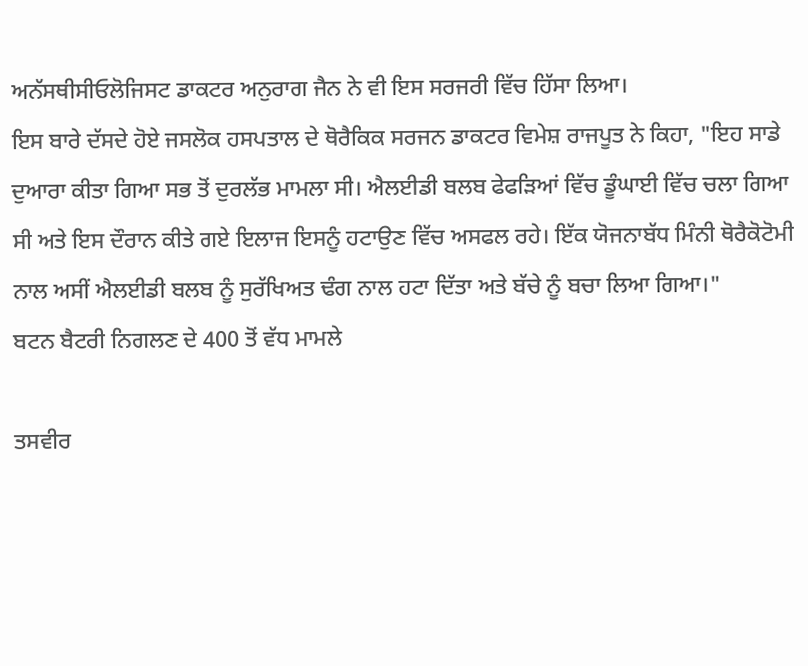ਅਨੱਸਥੀਸੀਓਲੋਜਿਸਟ ਡਾਕਟਰ ਅਨੁਰਾਗ ਜੈਨ ਨੇ ਵੀ ਇਸ ਸਰਜਰੀ ਵਿੱਚ ਹਿੱਸਾ ਲਿਆ।
ਇਸ ਬਾਰੇ ਦੱਸਦੇ ਹੋਏ ਜਸਲੋਕ ਹਸਪਤਾਲ ਦੇ ਥੋਰੈਕਿਕ ਸਰਜਨ ਡਾਕਟਰ ਵਿਮੇਸ਼ ਰਾਜਪੂਤ ਨੇ ਕਿਹਾ, "ਇਹ ਸਾਡੇ ਦੁਆਰਾ ਕੀਤਾ ਗਿਆ ਸਭ ਤੋਂ ਦੁਰਲੱਭ ਮਾਮਲਾ ਸੀ। ਐਲਈਡੀ ਬਲਬ ਫੇਫੜਿਆਂ ਵਿੱਚ ਡੂੰਘਾਈ ਵਿੱਚ ਚਲਾ ਗਿਆ ਸੀ ਅਤੇ ਇਸ ਦੌਰਾਨ ਕੀਤੇ ਗਏ ਇਲਾਜ ਇਸਨੂੰ ਹਟਾਉਣ ਵਿੱਚ ਅਸਫਲ ਰਹੇ। ਇੱਕ ਯੋਜਨਾਬੱਧ ਮਿੰਨੀ ਥੋਰੈਕੋਟੋਮੀ ਨਾਲ ਅਸੀਂ ਐਲਈਡੀ ਬਲਬ ਨੂੰ ਸੁਰੱਖਿਅਤ ਢੰਗ ਨਾਲ ਹਟਾ ਦਿੱਤਾ ਅਤੇ ਬੱਚੇ ਨੂੰ ਬਚਾ ਲਿਆ ਗਿਆ।"
ਬਟਨ ਬੈਟਰੀ ਨਿਗਲਣ ਦੇ 400 ਤੋਂ ਵੱਧ ਮਾਮਲੇ

ਤਸਵੀਰ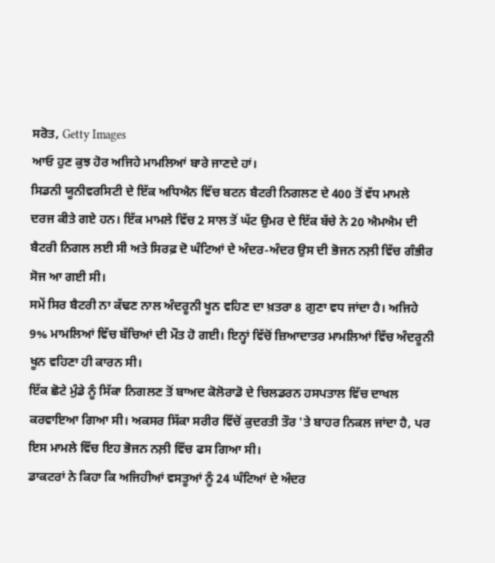ਸਰੋਤ, Getty Images
ਆਓ ਹੁਣ ਕੁਝ ਹੋਰ ਅਜਿਹੇ ਮਾਮਲਿਆਂ ਬਾਰੇ ਜਾਣਦੇ ਹਾਂ।
ਸਿਡਨੀ ਯੂਨੀਵਰਸਿਟੀ ਦੇ ਇੱਕ ਅਧਿਐਨ ਵਿੱਚ ਬਟਨ ਬੈਟਰੀ ਨਿਗਲਣ ਦੇ 400 ਤੋਂ ਵੱਧ ਮਾਮਲੇ ਦਰਜ ਕੀਤੇ ਗਏ ਹਨ। ਇੱਕ ਮਾਮਲੇ ਵਿੱਚ 2 ਸਾਲ ਤੋਂ ਘੱਟ ਉਮਰ ਦੇ ਇੱਕ ਬੱਚੇ ਨੇ 20 ਐਮਐਮ ਦੀ ਬੈਟਰੀ ਨਿਗਲ ਲਈ ਸੀ ਅਤੇ ਸਿਰਫ਼ ਦੋ ਘੰਟਿਆਂ ਦੇ ਅੰਦਰ-ਅੰਦਰ ਉਸ ਦੀ ਭੋਜਨ ਨਲ਼ੀ ਵਿੱਚ ਗੰਭੀਰ ਸੋਜ ਆ ਗਈ ਸੀ।
ਸਮੇਂ ਸਿਰ ਬੈਟਰੀ ਨਾ ਕੱਢਣ ਨਾਲ ਅੰਦਰੂਨੀ ਖੂਨ ਵਹਿਣ ਦਾ ਖ਼ਤਰਾ 8 ਗੁਣਾ ਵਧ ਜਾਂਦਾ ਹੈ। ਅਜਿਹੇ 9% ਮਾਮਲਿਆਂ ਵਿੱਚ ਬੱਚਿਆਂ ਦੀ ਮੌਤ ਹੋ ਗਈ। ਇਨ੍ਹਾਂ ਵਿੱਚੋਂ ਜ਼ਿਆਦਾਤਰ ਮਾਮਲਿਆਂ ਵਿੱਚ ਅੰਦਰੂਨੀ ਖੂਨ ਵਹਿਣਾ ਹੀ ਕਾਰਨ ਸੀ।
ਇੱਕ ਛੋਟੇ ਮੁੰਡੇ ਨੂੰ ਸਿੱਕਾ ਨਿਗਲਣ ਤੋਂ ਬਾਅਦ ਕੋਲੋਰਾਡੋ ਦੇ ਚਿਲਡਰਨ ਹਸਪਤਾਲ ਵਿੱਚ ਦਾਖਲ ਕਰਵਾਇਆ ਗਿਆ ਸੀ। ਅਕਸਰ ਸਿੱਕਾ ਸਰੀਰ ਵਿੱਚੋਂ ਕੁਦਰਤੀ ਤੌਰ 'ਤੇ ਬਾਹਰ ਨਿਕਲ ਜਾਂਦਾ ਹੈ, ਪਰ ਇਸ ਮਾਮਲੇ ਵਿੱਚ ਇਹ ਭੋਜਨ ਨਲ਼ੀ ਵਿੱਚ ਫਸ ਗਿਆ ਸੀ।
ਡਾਕਟਰਾਂ ਨੇ ਕਿਹਾ ਕਿ ਅਜਿਹੀਆਂ ਵਸਤੂਆਂ ਨੂੰ 24 ਘੰਟਿਆਂ ਦੇ ਅੰਦਰ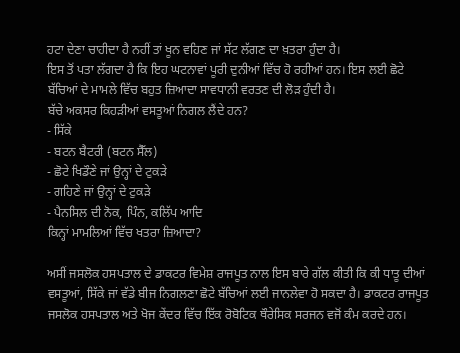ਹਟਾ ਦੇਣਾ ਚਾਹੀਦਾ ਹੈ ਨਹੀਂ ਤਾਂ ਖੂਨ ਵਹਿਣ ਜਾਂ ਸੱਟ ਲੱਗਣ ਦਾ ਖ਼ਤਰਾ ਹੁੰਦਾ ਹੈ।
ਇਸ ਤੋਂ ਪਤਾ ਲੱਗਦਾ ਹੈ ਕਿ ਇਹ ਘਟਨਾਵਾਂ ਪੂਰੀ ਦੁਨੀਆਂ ਵਿੱਚ ਹੋ ਰਹੀਆਂ ਹਨ। ਇਸ ਲਈ ਛੋਟੇ ਬੱਚਿਆਂ ਦੇ ਮਾਮਲੇ ਵਿੱਚ ਬਹੁਤ ਜ਼ਿਆਦਾ ਸਾਵਧਾਨੀ ਵਰਤਣ ਦੀ ਲੋੜ ਹੁੰਦੀ ਹੈ।
ਬੱਚੇ ਅਕਸਰ ਕਿਹੜੀਆਂ ਵਸਤੂਆਂ ਨਿਗਲ ਲੈਂਦੇ ਹਨ?
- ਸਿੱਕੇ
- ਬਟਨ ਬੈਟਰੀ (ਬਟਨ ਸੈੱਲ)
- ਛੋਟੇ ਖਿਡੌਣੇ ਜਾਂ ਉਨ੍ਹਾਂ ਦੇ ਟੁਕੜੇ
- ਗਹਿਣੇ ਜਾਂ ਉਨ੍ਹਾਂ ਦੇ ਟੁਕੜੇ
- ਪੈਨਸਿਲ ਦੀ ਨੋਕ, ਪਿੰਨ, ਕਲਿੱਪ ਆਦਿ
ਕਿਨ੍ਹਾਂ ਮਾਮਲਿਆਂ ਵਿੱਚ ਖਤਰਾ ਜ਼ਿਆਦਾ?

ਅਸੀਂ ਜਸਲੋਕ ਹਸਪਤਾਲ ਦੇ ਡਾਕਟਰ ਵਿਮੇਸ਼ ਰਾਜਪੂਤ ਨਾਲ ਇਸ ਬਾਰੇ ਗੱਲ ਕੀਤੀ ਕਿ ਕੀ ਧਾਤੂ ਦੀਆਂ ਵਸਤੂਆਂ, ਸਿੱਕੇ ਜਾਂ ਵੱਡੇ ਬੀਜ ਨਿਗਲਣਾ ਛੋਟੇ ਬੱਚਿਆਂ ਲਈ ਜਾਨਲੇਵਾ ਹੋ ਸਕਦਾ ਹੈ। ਡਾਕਟਰ ਰਾਜਪੂਤ ਜਸਲੋਕ ਹਸਪਤਾਲ ਅਤੇ ਖੋਜ ਕੇਂਦਰ ਵਿੱਚ ਇੱਕ ਰੋਬੋਟਿਕ ਥੌਰੇਸਿਕ ਸਰਜਨ ਵਜੋਂ ਕੰਮ ਕਰਦੇ ਹਨ।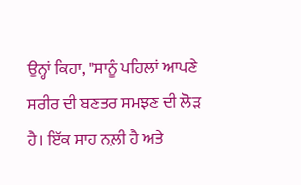ਉਨ੍ਹਾਂ ਕਿਹਾ, "ਸਾਨੂੰ ਪਹਿਲਾਂ ਆਪਣੇ ਸਰੀਰ ਦੀ ਬਣਤਰ ਸਮਝਣ ਦੀ ਲੋੜ ਹੈ। ਇੱਕ ਸਾਹ ਨਲ਼ੀ ਹੈ ਅਤੇ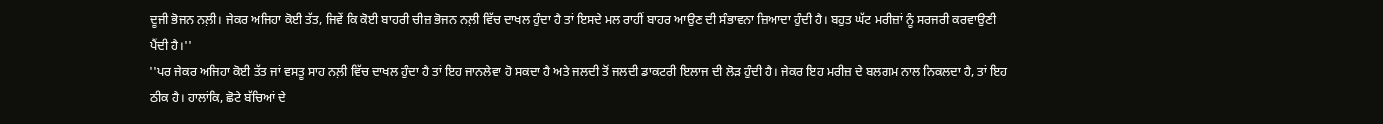ਦੂਜੀ ਭੋਜਨ ਨਲ਼ੀ। ਜੇਕਰ ਅਜਿਹਾ ਕੋਈ ਤੱਤ, ਜਿਵੇਂ ਕਿ ਕੋਈ ਬਾਹਰੀ ਚੀਜ਼ ਭੋਜਨ ਨਲ਼ੀ ਵਿੱਚ ਦਾਖਲ ਹੁੰਦਾ ਹੈ ਤਾਂ ਇਸਦੇ ਮਲ ਰਾਹੀਂ ਬਾਹਰ ਆਉਣ ਦੀ ਸੰਭਾਵਨਾ ਜ਼ਿਆਦਾ ਹੁੰਦੀ ਹੈ। ਬਹੁਤ ਘੱਟ ਮਰੀਜ਼ਾਂ ਨੂੰ ਸਰਜਰੀ ਕਰਵਾਉਣੀ ਪੈਂਦੀ ਹੈ।''
''ਪਰ ਜੇਕਰ ਅਜਿਹਾ ਕੋਈ ਤੱਤ ਜਾਂ ਵਸਤੂ ਸਾਹ ਨਲ਼ੀ ਵਿੱਚ ਦਾਖਲ ਹੁੰਦਾ ਹੈ ਤਾਂ ਇਹ ਜਾਨਲੇਵਾ ਹੋ ਸਕਦਾ ਹੈ ਅਤੇ ਜਲਦੀ ਤੋਂ ਜਲਦੀ ਡਾਕਟਰੀ ਇਲਾਜ ਦੀ ਲੋੜ ਹੁੰਦੀ ਹੈ। ਜੇਕਰ ਇਹ ਮਰੀਜ਼ ਦੇ ਬਲਗਮ ਨਾਲ ਨਿਕਲਦਾ ਹੈ, ਤਾਂ ਇਹ ਠੀਕ ਹੈ। ਹਾਲਾਂਕਿ, ਛੋਟੇ ਬੱਚਿਆਂ ਦੇ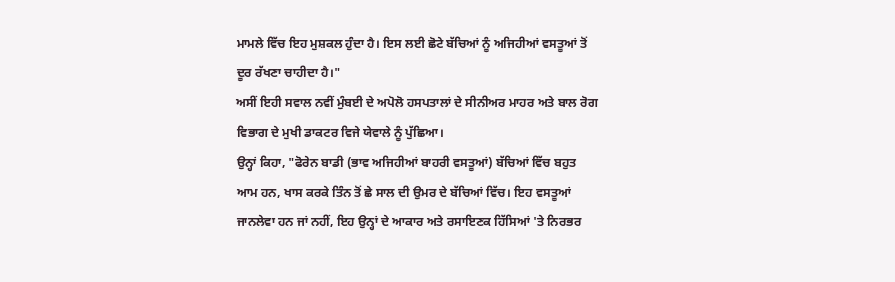ਮਾਮਲੇ ਵਿੱਚ ਇਹ ਮੁਸ਼ਕਲ ਹੁੰਦਾ ਹੈ। ਇਸ ਲਈ ਛੋਟੇ ਬੱਚਿਆਂ ਨੂੰ ਅਜਿਹੀਆਂ ਵਸਤੂਆਂ ਤੋਂ ਦੂਰ ਰੱਖਣਾ ਚਾਹੀਦਾ ਹੈ।"
ਅਸੀਂ ਇਹੀ ਸਵਾਲ ਨਵੀਂ ਮੁੰਬਈ ਦੇ ਅਪੋਲੋ ਹਸਪਤਾਲਾਂ ਦੇ ਸੀਨੀਅਰ ਮਾਹਰ ਅਤੇ ਬਾਲ ਰੋਗ ਵਿਭਾਗ ਦੇ ਮੁਖੀ ਡਾਕਟਰ ਵਿਜੇ ਯੇਵਾਲੇ ਨੂੰ ਪੁੱਛਿਆ।
ਉਨ੍ਹਾਂ ਕਿਹਾ, "ਫੋਰੇਨ ਬਾਡੀ (ਭਾਵ ਅਜਿਹੀਆਂ ਬਾਹਰੀ ਵਸਤੂਆਂ) ਬੱਚਿਆਂ ਵਿੱਚ ਬਹੁਤ ਆਮ ਹਨ, ਖਾਸ ਕਰਕੇ ਤਿੰਨ ਤੋਂ ਛੇ ਸਾਲ ਦੀ ਉਮਰ ਦੇ ਬੱਚਿਆਂ ਵਿੱਚ। ਇਹ ਵਸਤੂਆਂ ਜਾਨਲੇਵਾ ਹਨ ਜਾਂ ਨਹੀਂ, ਇਹ ਉਨ੍ਹਾਂ ਦੇ ਆਕਾਰ ਅਤੇ ਰਸਾਇਣਕ ਹਿੱਸਿਆਂ 'ਤੇ ਨਿਰਭਰ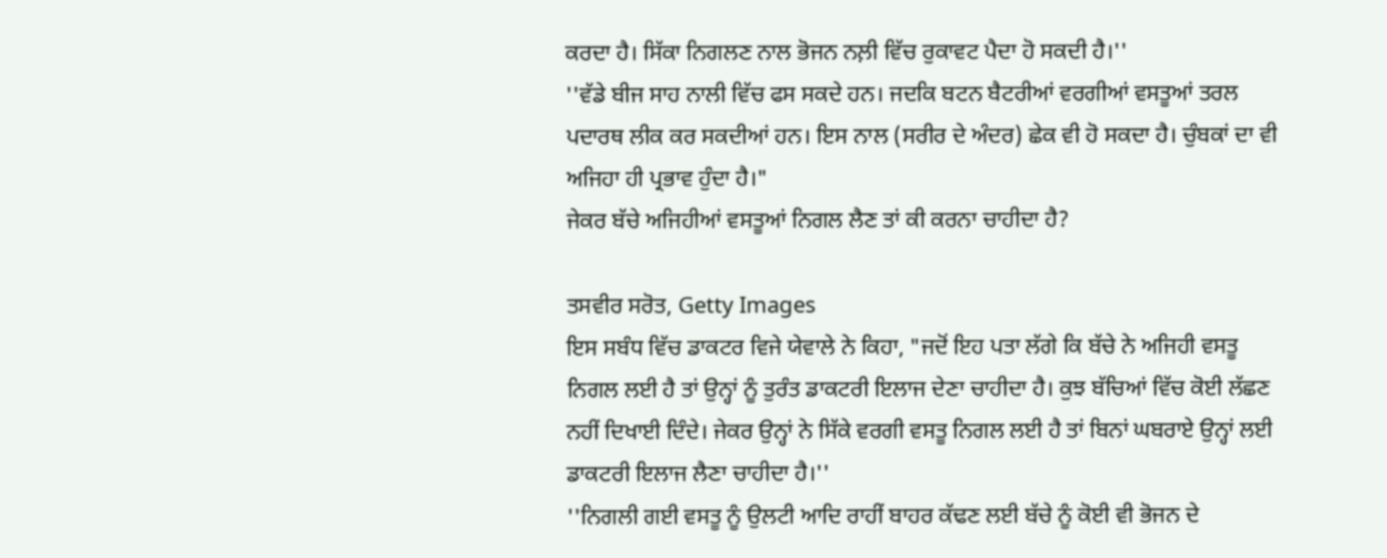ਕਰਦਾ ਹੈ। ਸਿੱਕਾ ਨਿਗਲਣ ਨਾਲ ਭੋਜਨ ਨਲ਼ੀ ਵਿੱਚ ਰੁਕਾਵਟ ਪੈਦਾ ਹੋ ਸਕਦੀ ਹੈ।''
''ਵੱਡੇ ਬੀਜ ਸਾਹ ਨਾਲੀ ਵਿੱਚ ਫਸ ਸਕਦੇ ਹਨ। ਜਦਕਿ ਬਟਨ ਬੈਟਰੀਆਂ ਵਰਗੀਆਂ ਵਸਤੂਆਂ ਤਰਲ ਪਦਾਰਥ ਲੀਕ ਕਰ ਸਕਦੀਆਂ ਹਨ। ਇਸ ਨਾਲ (ਸਰੀਰ ਦੇ ਅੰਦਰ) ਛੇਕ ਵੀ ਹੋ ਸਕਦਾ ਹੈ। ਚੁੰਬਕਾਂ ਦਾ ਵੀ ਅਜਿਹਾ ਹੀ ਪ੍ਰਭਾਵ ਹੁੰਦਾ ਹੈ।"
ਜੇਕਰ ਬੱਚੇ ਅਜਿਹੀਆਂ ਵਸਤੂਆਂ ਨਿਗਲ ਲੈਣ ਤਾਂ ਕੀ ਕਰਨਾ ਚਾਹੀਦਾ ਹੈ?

ਤਸਵੀਰ ਸਰੋਤ, Getty Images
ਇਸ ਸਬੰਧ ਵਿੱਚ ਡਾਕਟਰ ਵਿਜੇ ਯੇਵਾਲੇ ਨੇ ਕਿਹਾ, "ਜਦੋਂ ਇਹ ਪਤਾ ਲੱਗੇ ਕਿ ਬੱਚੇ ਨੇ ਅਜਿਹੀ ਵਸਤੂ ਨਿਗਲ ਲਈ ਹੈ ਤਾਂ ਉਨ੍ਹਾਂ ਨੂੰ ਤੁਰੰਤ ਡਾਕਟਰੀ ਇਲਾਜ ਦੇਣਾ ਚਾਹੀਦਾ ਹੈ। ਕੁਝ ਬੱਚਿਆਂ ਵਿੱਚ ਕੋਈ ਲੱਛਣ ਨਹੀਂ ਦਿਖਾਈ ਦਿੰਦੇ। ਜੇਕਰ ਉਨ੍ਹਾਂ ਨੇ ਸਿੱਕੇ ਵਰਗੀ ਵਸਤੂ ਨਿਗਲ ਲਈ ਹੈ ਤਾਂ ਬਿਨਾਂ ਘਬਰਾਏ ਉਨ੍ਹਾਂ ਲਈ ਡਾਕਟਰੀ ਇਲਾਜ ਲੈਣਾ ਚਾਹੀਦਾ ਹੈ।''
''ਨਿਗਲੀ ਗਈ ਵਸਤੂ ਨੂੰ ਉਲਟੀ ਆਦਿ ਰਾਹੀਂ ਬਾਹਰ ਕੱਢਣ ਲਈ ਬੱਚੇ ਨੂੰ ਕੋਈ ਵੀ ਭੋਜਨ ਦੇ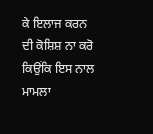ਕੇ ਇਲਾਜ ਕਰਨ ਦੀ ਕੋਸ਼ਿਸ਼ ਨਾ ਕਰੋ ਕਿਉਂਕਿ ਇਸ ਨਾਲ ਮਾਮਲਾ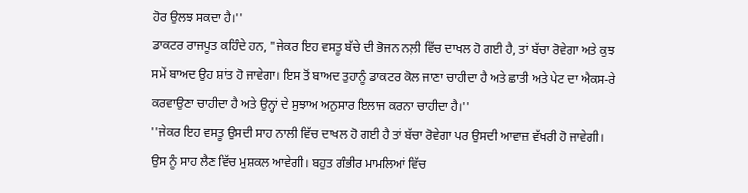ਹੋਰ ਉਲਝ ਸਕਦਾ ਹੈ।''
ਡਾਕਟਰ ਰਾਜਪੂਤ ਕਹਿੰਦੇ ਹਨ, "ਜੇਕਰ ਇਹ ਵਸਤੂ ਬੱਚੇ ਦੀ ਭੋਜਨ ਨਲ਼ੀ ਵਿੱਚ ਦਾਖਲ ਹੋ ਗਈ ਹੈ, ਤਾਂ ਬੱਚਾ ਰੋਵੇਗਾ ਅਤੇ ਕੁਝ ਸਮੇਂ ਬਾਅਦ ਉਹ ਸ਼ਾਂਤ ਹੋ ਜਾਵੇਗਾ। ਇਸ ਤੋਂ ਬਾਅਦ ਤੁਹਾਨੂੰ ਡਾਕਟਰ ਕੋਲ ਜਾਣਾ ਚਾਹੀਦਾ ਹੈ ਅਤੇ ਛਾਤੀ ਅਤੇ ਪੇਟ ਦਾ ਐਕਸ-ਰੇ ਕਰਵਾਉਣਾ ਚਾਹੀਦਾ ਹੈ ਅਤੇ ਉਨ੍ਹਾਂ ਦੇ ਸੁਝਾਅ ਅਨੁਸਾਰ ਇਲਾਜ ਕਰਨਾ ਚਾਹੀਦਾ ਹੈ।''
''ਜੇਕਰ ਇਹ ਵਸਤੂ ਉਸਦੀ ਸਾਹ ਨਾਲੀ ਵਿੱਚ ਦਾਖਲ ਹੋ ਗਈ ਹੈ ਤਾਂ ਬੱਚਾ ਰੋਵੇਗਾ ਪਰ ਉਸਦੀ ਆਵਾਜ਼ ਵੱਖਰੀ ਹੋ ਜਾਵੇਗੀ। ਉਸ ਨੂੰ ਸਾਹ ਲੈਣ ਵਿੱਚ ਮੁਸ਼ਕਲ ਆਵੇਗੀ। ਬਹੁਤ ਗੰਭੀਰ ਮਾਮਲਿਆਂ ਵਿੱਚ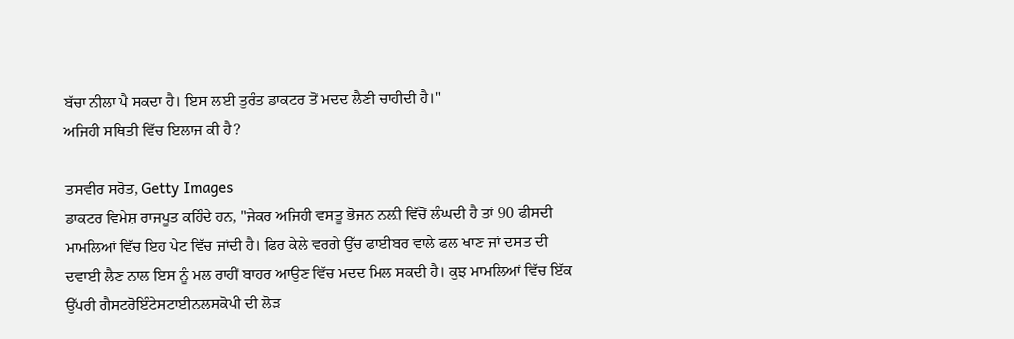ਬੱਚਾ ਨੀਲਾ ਪੈ ਸਕਦਾ ਹੈ। ਇਸ ਲਈ ਤੁਰੰਤ ਡਾਕਟਰ ਤੋਂ ਮਦਦ ਲੈਣੀ ਚਾਹੀਦੀ ਹੈ।"
ਅਜਿਹੀ ਸਥਿਤੀ ਵਿੱਚ ਇਲਾਜ ਕੀ ਹੈ?

ਤਸਵੀਰ ਸਰੋਤ, Getty Images
ਡਾਕਟਰ ਵਿਮੇਸ਼ ਰਾਜਪੂਤ ਕਹਿੰਦੇ ਹਨ, "ਜੇਕਰ ਅਜਿਹੀ ਵਸਤੂ ਭੋਜਨ ਨਲ਼ੀ ਵਿੱਚੋਂ ਲੰਘਦੀ ਹੈ ਤਾਂ 90 ਫੀਸਦੀ ਮਾਮਲਿਆਂ ਵਿੱਚ ਇਹ ਪੇਟ ਵਿੱਚ ਜਾਂਦੀ ਹੈ। ਫਿਰ ਕੇਲੇ ਵਰਗੇ ਉੱਚ ਫਾਈਬਰ ਵਾਲੇ ਫਲ ਖਾਣ ਜਾਂ ਦਸਤ ਦੀ ਦਵਾਈ ਲੈਣ ਨਾਲ ਇਸ ਨੂੰ ਮਲ ਰਾਹੀਂ ਬਾਹਰ ਆਉਣ ਵਿੱਚ ਮਦਦ ਮਿਲ ਸਕਦੀ ਹੈ। ਕੁਝ ਮਾਮਲਿਆਂ ਵਿੱਚ ਇੱਕ ਉੱਪਰੀ ਗੈਸਟਰੋਇੰਟੇਸਟਾਈਨਲਸਕੋਪੀ ਦੀ ਲੋੜ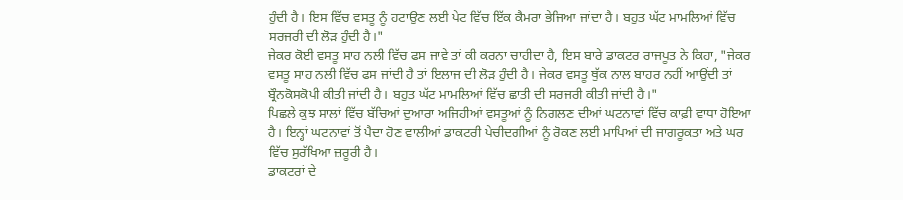ਹੁੰਦੀ ਹੈ। ਇਸ ਵਿੱਚ ਵਸਤੂ ਨੂੰ ਹਟਾਉਣ ਲਈ ਪੇਟ ਵਿੱਚ ਇੱਕ ਕੈਮਰਾ ਭੇਜਿਆ ਜਾਂਦਾ ਹੈ। ਬਹੁਤ ਘੱਟ ਮਾਮਲਿਆਂ ਵਿੱਚ ਸਰਜਰੀ ਦੀ ਲੋੜ ਹੁੰਦੀ ਹੈ।"
ਜੇਕਰ ਕੋਈ ਵਸਤੂ ਸਾਹ ਨਲੀ ਵਿੱਚ ਫਸ ਜਾਵੇ ਤਾਂ ਕੀ ਕਰਨਾ ਚਾਹੀਦਾ ਹੈ, ਇਸ ਬਾਰੇ ਡਾਕਟਰ ਰਾਜਪੂਤ ਨੇ ਕਿਹਾ, "ਜੇਕਰ ਵਸਤੂ ਸਾਹ ਨਲੀ ਵਿੱਚ ਫਸ ਜਾਂਦੀ ਹੈ ਤਾਂ ਇਲਾਜ ਦੀ ਲੋੜ ਹੁੰਦੀ ਹੈ। ਜੇਕਰ ਵਸਤੂ ਥੁੱਕ ਨਾਲ ਬਾਹਰ ਨਹੀਂ ਆਉਂਦੀ ਤਾਂ ਬ੍ਰੌਨਕੋਸਕੋਪੀ ਕੀਤੀ ਜਾਂਦੀ ਹੈ। ਬਹੁਤ ਘੱਟ ਮਾਮਲਿਆਂ ਵਿੱਚ ਛਾਤੀ ਦੀ ਸਰਜਰੀ ਕੀਤੀ ਜਾਂਦੀ ਹੈ।"
ਪਿਛਲੇ ਕੁਝ ਸਾਲਾਂ ਵਿੱਚ ਬੱਚਿਆਂ ਦੁਆਰਾ ਅਜਿਹੀਆਂ ਵਸਤੂਆਂ ਨੂੰ ਨਿਗਲਣ ਦੀਆਂ ਘਟਨਾਵਾਂ ਵਿੱਚ ਕਾਫ਼ੀ ਵਾਧਾ ਹੋਇਆ ਹੈ। ਇਨ੍ਹਾਂ ਘਟਨਾਵਾਂ ਤੋਂ ਪੈਦਾ ਹੋਣ ਵਾਲੀਆਂ ਡਾਕਟਰੀ ਪੇਚੀਦਗੀਆਂ ਨੂੰ ਰੋਕਣ ਲਈ ਮਾਪਿਆਂ ਦੀ ਜਾਗਰੂਕਤਾ ਅਤੇ ਘਰ ਵਿੱਚ ਸੁਰੱਖਿਆ ਜ਼ਰੂਰੀ ਹੈ।
ਡਾਕਟਰਾਂ ਦੇ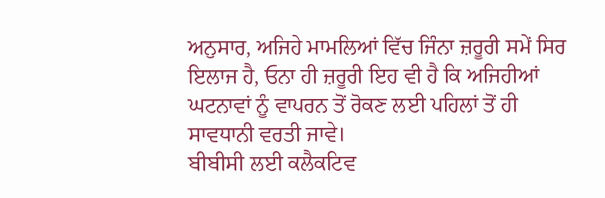ਅਨੁਸਾਰ, ਅਜਿਹੇ ਮਾਮਲਿਆਂ ਵਿੱਚ ਜਿੰਨਾ ਜ਼ਰੂਰੀ ਸਮੇਂ ਸਿਰ ਇਲਾਜ ਹੈ, ਓਨਾ ਹੀ ਜ਼ਰੂਰੀ ਇਹ ਵੀ ਹੈ ਕਿ ਅਜਿਹੀਆਂ ਘਟਨਾਵਾਂ ਨੂੰ ਵਾਪਰਨ ਤੋਂ ਰੋਕਣ ਲਈ ਪਹਿਲਾਂ ਤੋਂ ਹੀ ਸਾਵਧਾਨੀ ਵਰਤੀ ਜਾਵੇ।
ਬੀਬੀਸੀ ਲਈ ਕਲੈਕਟਿਵ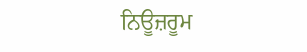ਨਿਊਜ਼ਰੂਮ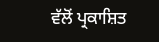ਵੱਲੋਂ ਪ੍ਰਕਾਸ਼ਿਤ